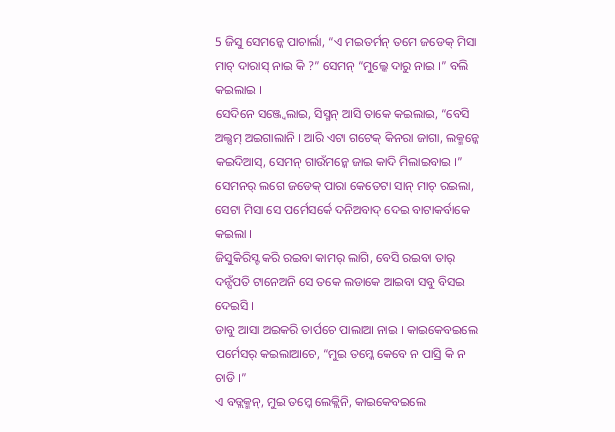5 ଜିସୁ ସେମନ୍କେ ପାଚାର୍ଲା, “ଏ ମଇତର୍ମନ୍ ତମେ ଜଡେକ୍ ମିସା ମାଚ୍ ଦାରାସ୍ ନାଇ କି ?” ସେମନ୍ “ମୁଲ୍କେ ଦାରୁ ନାଇ ।” ବଲି କଇଲାଇ ।
ସେଦିନେ ସଞ୍ଜ୍ବେଲାଇ, ସିସ୍ମନ୍ ଆସି ତାକେ କଇଲାଇ, “ବେସି ଅଲ୍ସମ୍ ଅଇଗାଲାନି । ଆରି ଏଟା ଗଟେକ୍ କିନରା ଜାଗା, ଲକ୍ମନ୍କେ କଇଦିଆସ୍, ସେମନ୍ ଗାଉଁମନ୍କେ ଜାଇ କାଦି ମିଲାଇବାଇ ।”
ସେମନର୍ ଲଗେ ଜଡେକ୍ ପାରା କେତେଟା ସାନ୍ ମାଚ୍ ରଇଲା, ସେଟା ମିସା ସେ ପର୍ମେସର୍କେ ଦନିଅବାଦ୍ ଦେଇ ବାଟାକର୍ବାକେ କଇଲା ।
ଜିସୁକିରିସ୍ଟ କରି ରଇବା କାମର୍ ଲାଗି, ବେସି ରଇବା ତାର୍ ଦନ୍ସଁପତି ଟାନେଅନି ସେ ତକେ ଲଡାକେ ଆଇବା ସବୁ ବିସଇ ଦେଇସି ।
ଡାବୁ ଆସା ଅଇକରି ତାର୍ପଚେ ପାଲାଆ ନାଇ । କାଇକେବଇଲେ ପର୍ମେସର୍ କଇଲାଆଚେ, “ମୁଇ ତମ୍କେ କେବେ ନ ପାସ୍ରି କି ନ ଚାଡି ।”
ଏ ବଡ୍ଲକ୍ମନ୍, ମୁଇ ତମ୍କେ ଲେକ୍ଲିନି, କାଇକେବଇଲେ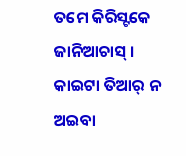ତମେ କିରିସ୍ଟକେ ଜାନିଆଚାସ୍ । କାଇଟା ତିଆର୍ ନ ଅଇବା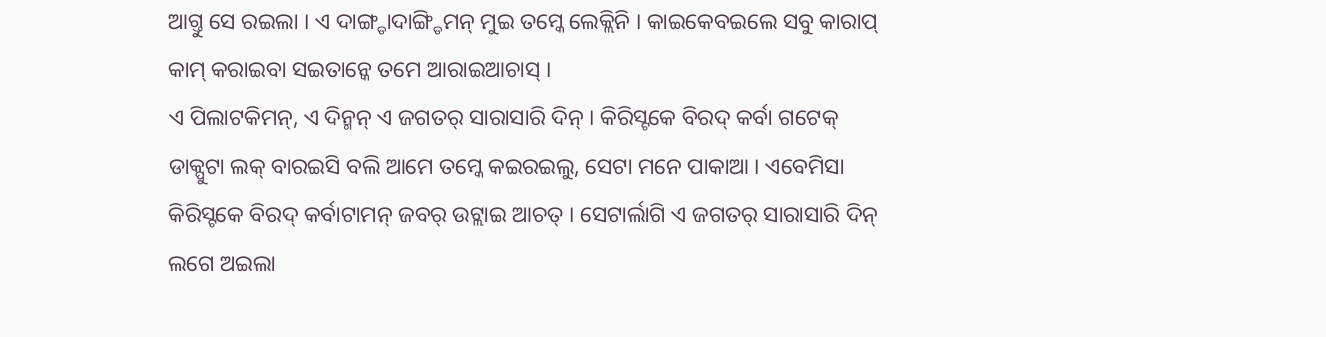ଆଗ୍ତୁ ସେ ରଇଲା । ଏ ଦାଙ୍ଗ୍ଡାଦାଙ୍ଗ୍ଡିମନ୍ ମୁଇ ତମ୍କେ ଲେକ୍ଲିନି । କାଇକେବଇଲେ ସବୁ କାରାପ୍ କାମ୍ କରାଇବା ସଇତାନ୍କେ ତମେ ଆରାଇଆଚାସ୍ ।
ଏ ପିଲାଟକିମନ୍, ଏ ଦିନ୍ମନ୍ ଏ ଜଗତର୍ ସାରାସାରି ଦିନ୍ । କିରିସ୍ଟକେ ବିରଦ୍ କର୍ବା ଗଟେକ୍ ଡାକ୍ପୁଟା ଲକ୍ ବାରଇସି ବଲି ଆମେ ତମ୍କେ କଇରଇଲୁ, ସେଟା ମନେ ପାକାଆ । ଏବେମିସା କିରିସ୍ଟକେ ବିରଦ୍ କର୍ବାଟାମନ୍ ଜବର୍ ଉଟ୍ଲାଇ ଆଚତ୍ । ସେଟାର୍ଲାଗି ଏ ଜଗତର୍ ସାରାସାରି ଦିନ୍ ଲଗେ ଅଇଲା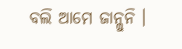ବଲି ଆମେ ଜାନ୍ଲୁନି ।